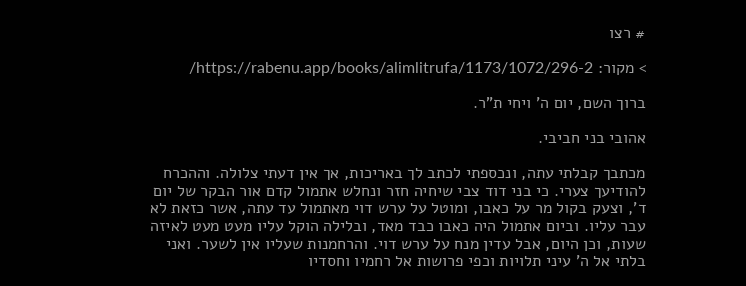# רצו

> מקור: https://rabenu.app/books/alimlitrufa/1173/1072/296-2/

ברוך השם, יום ה' ויחי ת"ר.

אהובי בני חביבי.

מכתבך קבלתי עתה, ונכספתי לכתב לך באריכות, אך אין דעתי צלולה. וההכרח להודיעך צערי. כי בני דוד צבי שיחיה חזר ונחלש אתמול קדם אור הבקר של יום ד', וצעק בקול מר על כאבו, ומוטל על ערש דוי מאתמול עד עתה, אשר כזאת לא עבר עליו. וביום אתמול היה כאבו כבד מאד, ובלילה הוקל עליו מעט מעט לאיזה שעות, וכן היום, אבל עדין מנח על ערש דוי. והרחמנות שעליו אין לשער. ואני בלתי אל ה' עיני תלויות וכפי פרושות אל רחמיו וחסדיו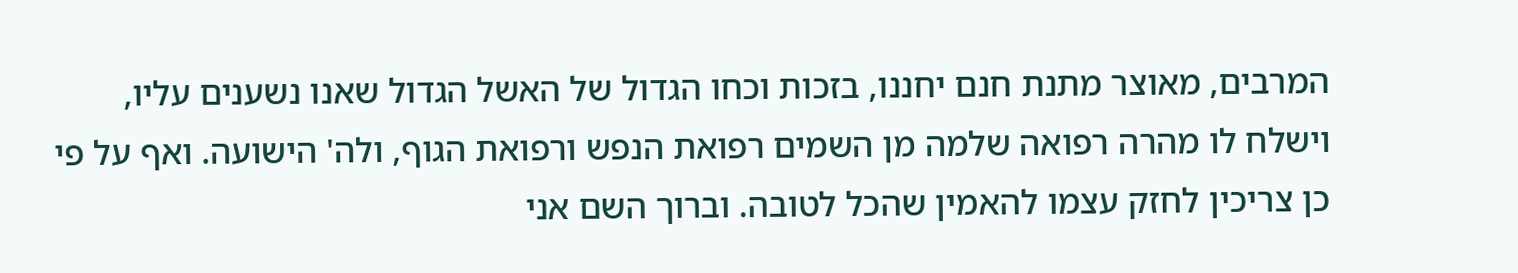המרבים, מאוצר מתנת חנם יחננו, בזכות וכחו הגדול של האשל הגדול שאנו נשענים עליו, וישלח לו מהרה רפואה שלמה מן השמים רפואת הנפש ורפואת הגוף, ולה' הישועה. ואף על פי כן צריכין לחזק עצמו להאמין שהכל לטובה. וברוך השם אני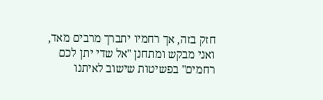חזק בזה, אך רחמיו יתברך מרבים מאד, ואני מבקש ומתחנן "אל שדי יתן לכם רחמים" בפשיטות שישוב לאיתנו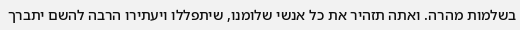בשלמות מהרה. ואתה תזהיר את כל אנשי שלומנו, שיתפללו ויעתירו הרבה להשם יתברך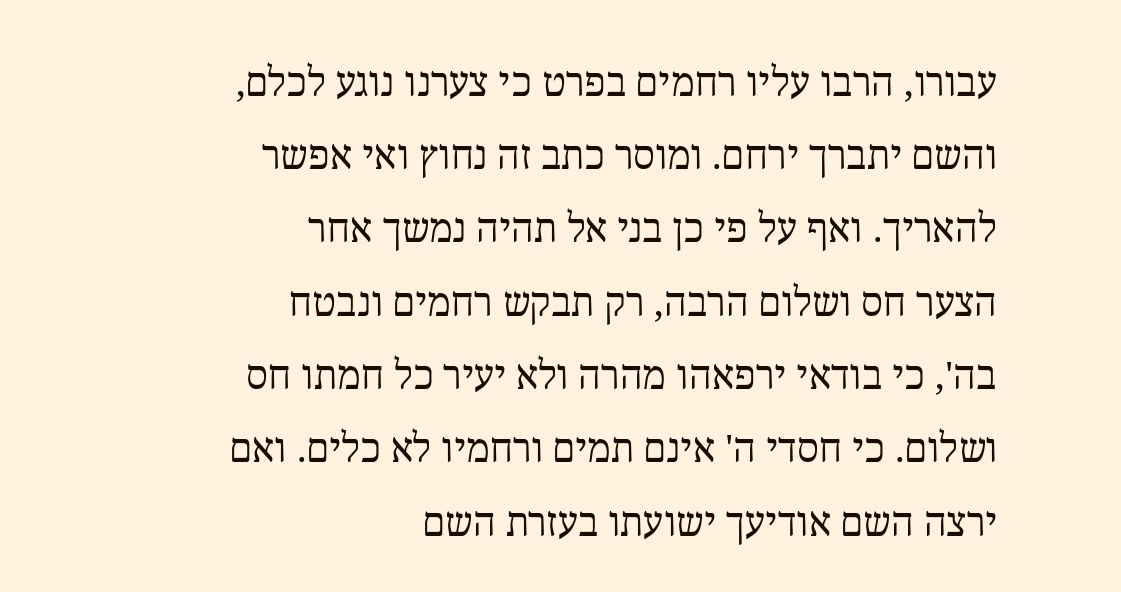עבורו, הרבו עליו רחמים בפרט כי צערנו נוגע לכלם, והשם יתברך ירחם. ומוסר כתב זה נחוץ ואי אפשר להאריך. ואף על פי כן בני אל תהיה נמשך אחר הצער חס ושלום הרבה, רק תבקש רחמים ונבטח בה', כי בודאי ירפאהו מהרה ולא יעיר כל חמתו חס ושלום. כי חסדי ה' אינם תמים ורחמיו לא כלים. ואם ירצה השם אודיעך ישועתו בעזרת השם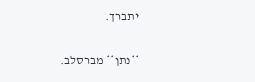יתברך.

**נתן** מברסלב.